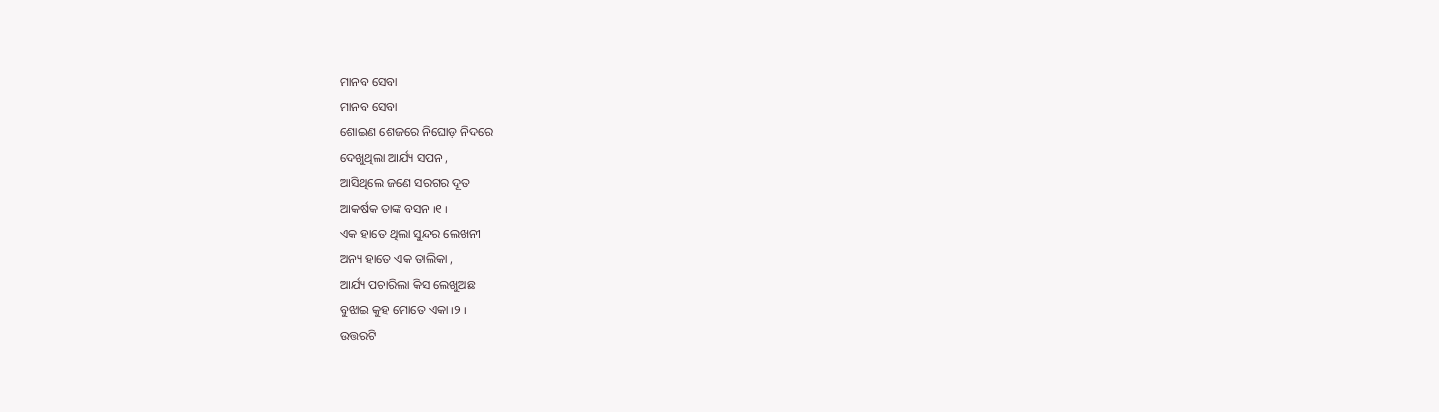ମାନବ ସେବା
ମାନବ ସେବା
ଶୋଇଣ ଶେଜରେ ନିଘୋଡ଼ ନିଦରେ
ଦେଖୁଥିଲା ଆର୍ଯ୍ୟ ସପନ ,
ଆସିଥିଲେ ଜଣେ ସରଗର ଦୂତ
ଆକର୍ଷକ ତାଙ୍କ ବସନ ୲୧ ୲
ଏକ ହାତେ ଥିଲା ସୁନ୍ଦର ଲେଖନୀ
ଅନ୍ୟ ହାତେ ଏକ ତାଲିକା ,
ଆର୍ଯ୍ୟ ପଚାରିଲା କିସ ଲେଖୁଅଛ
ବୁଝାଇ କୁହ ମୋତେ ଏକା ୲୨ ୲
ଉତ୍ତରଟି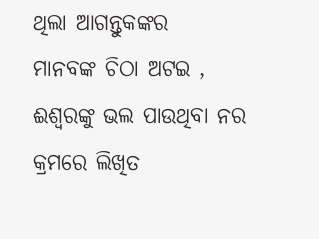ଥିଲା ଆଗନ୍ତୁକଙ୍କର
ମାନବଙ୍କ ଚିଠା ଅଟଇ ,
ଈଶ୍ଵରଙ୍କୁ ଭଲ ପାଉଥିବା ନର
କ୍ରମରେ ଲିଖିତ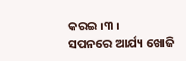କରଇ ୲୩ ୲
ସପନରେ ଆର୍ଯ୍ୟ ଖୋଜି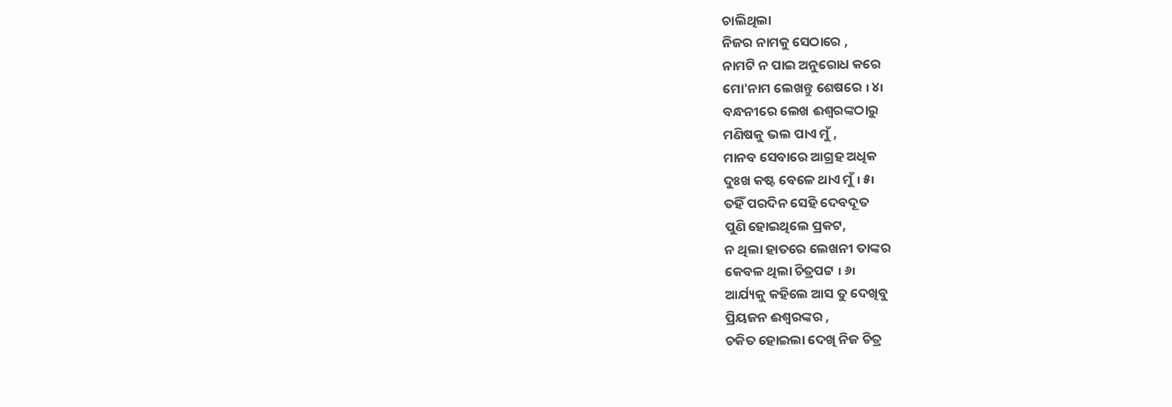ଚାଲିଥିଲା
ନିଜର ନାମକୁ ସେଠାରେ ,
ନାମଟି ନ ପାଇ ଅନୁରୋଧ କରେ
ମୋ'ନାମ ଲେଖନ୍ତୁ ଶେଷରେ ୲ ୪୲
ବନ୍ଧନୀରେ ଲେଖ ଈଶ୍ଵରଙ୍କଠାରୁ
ମଣିଷକୁ ଭଲ ପାଏ ମୁଁ ,
ମାନବ ସେବାରେ ଆଗ୍ରହ ଅଧିକ
ଦୁଃଖ କଷ୍ଟ ବେଳେ ଥାଏ ମୁଁ ୲ ୫୲
ତହିଁ ପରଦିନ ସେହି ଦେବଦୂତ
ପୁଣି ହୋଇଥିଲେ ପ୍ରକଟ,
ନ ଥିଲା ହାତରେ ଲେଖନୀ ତାଙ୍କର
କେବଳ ଥିଲା ଚିତ୍ରପଟ୍ଟ ୲ ୬୲
ଆର୍ଯ୍ୟକୁ କହିଲେ ଆସ ତୁ ଦେଖିବୁ
ପ୍ରିୟଜନ ଈଶ୍ଵରଙ୍କର ,
ଚକିତ ହୋଇଲା ଦେଖି ନିଜ ଚିତ୍ର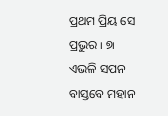ପ୍ରଥମ ପ୍ରିୟ ସେ ପ୍ରଭୁର ୲ ୭୲
ଏଭଳି ସପନ ବାସ୍ତବେ ମହାନ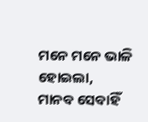ମନେ ମନେ ଭାଳି ହୋଇଲା,
ମାନବ ସେବାହିଁ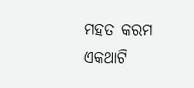ମହତ କରମ
ଏକଥାଟି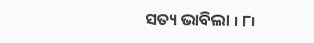ସତ୍ୟ ଭାବିଲା ୲ ୮୲